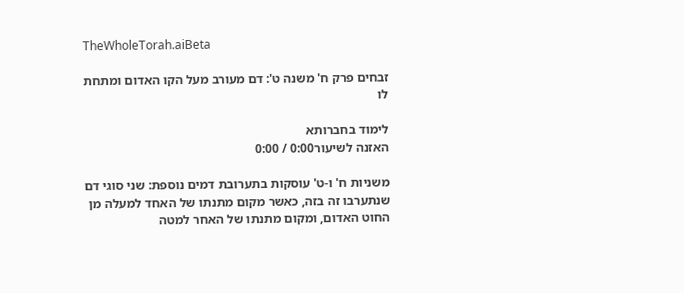TheWholeTorah.aiBeta

זבחים פרק ח' משנה ט': דם מעורב מעל הקו האדום ומתחת לו

לימוד בחברותא
האזנה לשיעור0:00 / 0:00

משניות ח' ו-ט' עוסקות בתערובת דמים נוספת: שני סוגי דם שנתערבו זה בזה, כאשר מקום מתנתו של האחד למעלה מן החוט האדום, ומקום מתנתו של האחר למטה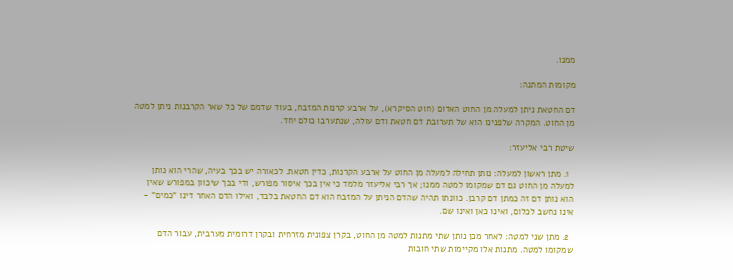ממנו.

מקומות המתנה:

דם החטאת ניתן למעלה מן החוט האדום (חוט הסיקרא), על ארבע קרנות המזבח, בעוד שדמם של כל שאר הקרבנות ניתן למטה מן החוט. המקרה שלפנינו הוא של תערובת דם חטאת ודם עולה, שנתערבו כולם יחד.

שיטת רבי אליעזר:

  1. מתן ראשון למעלה: נותן תחילה למעלה מן החוט על ארבע הקרנות, כדין חטאת. לכאורה יש בכך בעיה, שהרי הוא נותן למעלה מן החוט גם דם שמקומו למטה ממנו; אך רבי אליעזר מלמד כי אין בכך איסור מפורש, ודי בכך שיכוון במפורש שאין הוא נותן דם זה כמתן דם קרבן. כוונתו תהיה שהדם הניתן על המזבח הוא דם החטאת בלבד, ואילו הדם האחר דינו "כמים" - אינו נחשב לכלום, ואינו כאן ואינו שם.

  2. מתן שני למטה: לאחר מכן נותן שתי מתנות למטה מן החוט, בקרן צפונית מזרחית ובקרן דרומית מערבית, עבור הדם שמקומו למטה. מתנות אלו מקיימות שתי חובות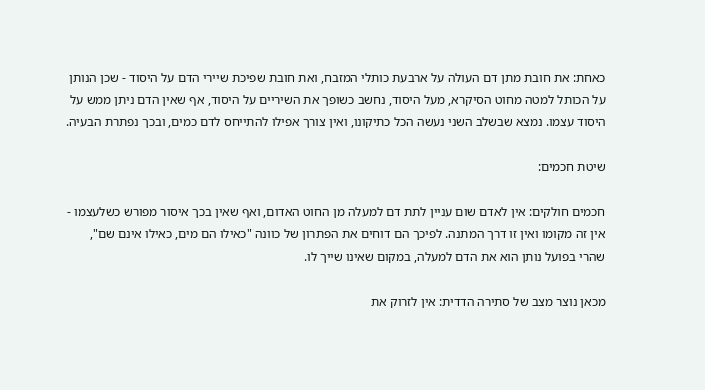כאחת: את חובת מתן דם העולה על ארבעת כותלי המזבח, ואת חובת שפיכת שיירי הדם על היסוד - שכן הנותן על הכותל למטה מחוט הסיקרא, מעל היסוד, נחשב כשופך את השיריים על היסוד, אף שאין הדם ניתן ממש על היסוד עצמו. נמצא שבשלב השני נעשה הכל כתיקונו, ואין צורך אפילו להתייחס לדם כמים, ובכך נפתרת הבעיה.

שיטת חכמים:

חכמים חולקים: אין לאדם שום עניין לתת דם למעלה מן החוט האדום, ואף שאין בכך איסור מפורש כשלעצמו - אין זה מקומו ואין זו דרך המתנה. לפיכך הם דוחים את הפתרון של כוונה "כאילו הם מים, כאילו אינם שם", שהרי בפועל נותן הוא את הדם למעלה, במקום שאינו שייך לו.

מכאן נוצר מצב של סתירה הדדית: אין לזרוק את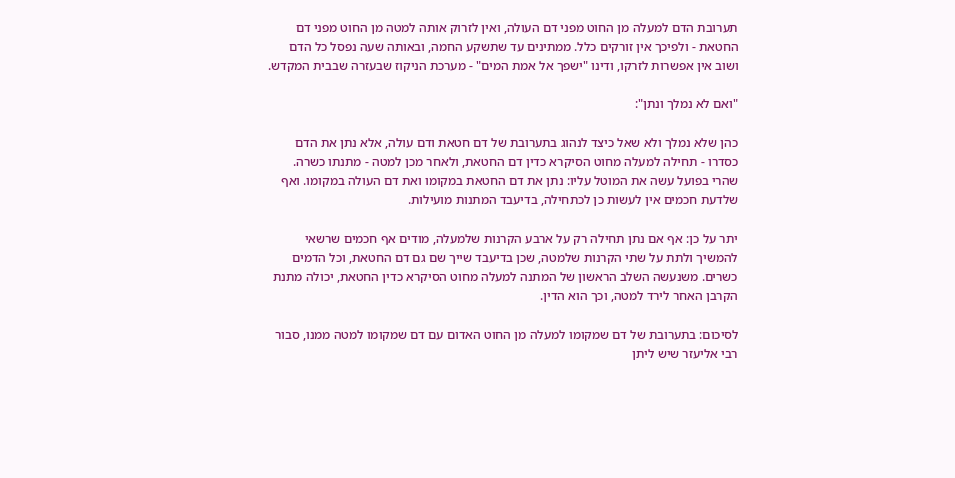תערובת הדם למעלה מן החוט מפני דם העולה, ואין לזרוק אותה למטה מן החוט מפני דם החטאת - ולפיכך אין זורקים כלל. ממתינים עד שתשקע החמה, ובאותה שעה נפסל כל הדם ושוב אין אפשרות לזרקו, ודינו "ישפך אל אמת המים" - מערכת הניקוז שבעזרה שבבית המקדש.

"ואם לא נמלך ונתן":

כהן שלא נמלך ולא שאל כיצד לנהוג בתערובת של דם חטאת ודם עולה, אלא נתן את הדם כסדרו - תחילה למעלה מחוט הסיקרא כדין דם החטאת, ולאחר מכן למטה - מתנתו כשרה. שהרי בפועל עשה את המוטל עליו: נתן את דם החטאת במקומו ואת דם העולה במקומו. ואף שלדעת חכמים אין לעשות כן לכתחילה, בדיעבד המתנות מועילות.

יתר על כן: אף אם נתן תחילה רק על ארבע הקרנות שלמעלה, מודים אף חכמים שרשאי להמשיך ולתת על שתי הקרנות שלמטה, שכן בדיעבד שייך שם גם דם החטאת, וכל הדמים כשרים. משנעשה השלב הראשון של המתנה למעלה מחוט הסיקרא כדין החטאת, יכולה מתנת הקרבן האחר לירד למטה, וכך הוא הדין.

לסיכום: בתערובת של דם שמקומו למעלה מן החוט האדום עם דם שמקומו למטה ממנו, סבור רבי אליעזר שיש ליתן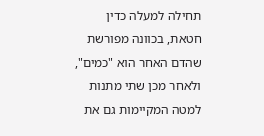תחילה למעלה כדין חטאת, בכוונה מפורשת שהדם האחר הוא "כמים", ולאחר מכן שתי מתנות למטה המקיימות גם את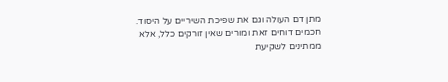מתן דם העולה וגם את שפיכת השיריים על היסוד. חכמים דוחים זאת ומורים שאין זורקים כלל, אלא ממתינים לשקיעת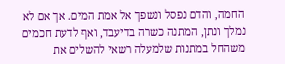החמה, והדם נפסל ונשפך אל אמת המים. אך אם לא נמלך ונתן, המתנה כשרה בדיעבד, ואף לדעת חכמים משהחל במתנות שלמעלה רשאי להשלים את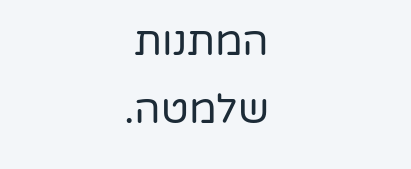המתנות שלמטה.